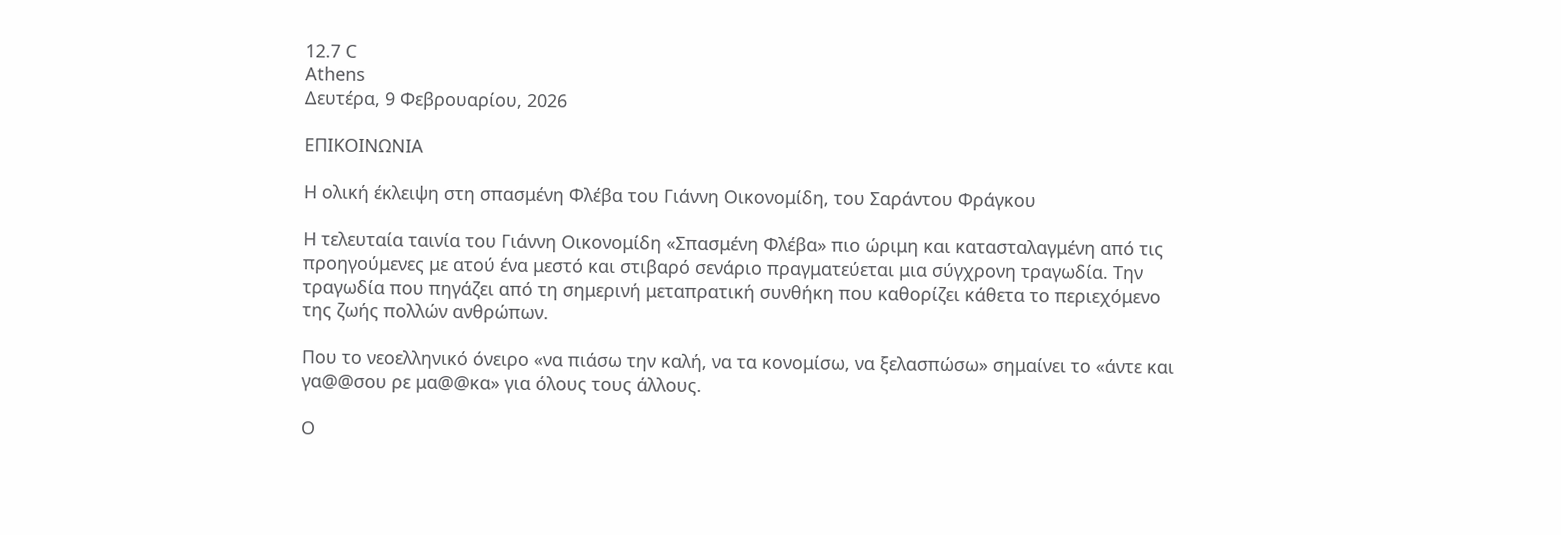12.7 C
Athens
Δευτέρα, 9 Φεβρουαρίου, 2026

ΕΠΙΚΟΙΝΩΝΙΑ

Η ολική έκλειψη στη σπασμένη Φλέβα του Γιάννη Οικονομίδη, του Σαράντου Φράγκου

Η τελευταία ταινία του Γιάννη Οικονομίδη «Σπασμένη Φλέβα» πιο ώριμη και κατασταλαγμένη από τις προηγούμενες με ατού ένα μεστό και στιβαρό σενάριο πραγματεύεται μια σύγχρονη τραγωδία. Την τραγωδία που πηγάζει από τη σημερινή μεταπρατική συνθήκη που καθορίζει κάθετα το περιεχόμενο της ζωής πολλών ανθρώπων.

Που το νεοελληνικό όνειρο «να πιάσω την καλή, να τα κονομίσω, να ξελασπώσω» σημαίνει το «άντε και γα@@σου ρε μα@@κα» για όλους τους άλλους.

Ο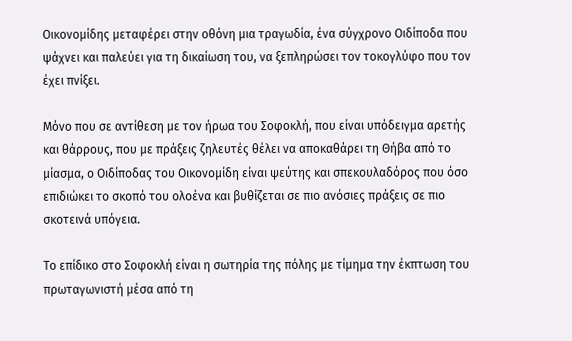Οικονομίδης μεταφέρει στην οθόνη μια τραγωδία, ένα σύγχρονο Οιδίποδα που ψάχνει και παλεύει για τη δικαίωση του, να ξεπληρώσει τον τοκογλύφο που τον έχει πνίξει.

Μόνο που σε αντίθεση με τον ήρωα του Σοφοκλή, που είναι υπόδειγμα αρετής και θάρρους, που με πράξεις ζηλευτές θέλει να αποκαθάρει τη Θήβα από το μίασμα, ο Οιδίποδας του Οικονομίδη είναι ψεύτης και σπεκουλαδόρος που όσο επιδιώκει το σκοπό του ολοένα και βυθίζεται σε πιο ανόσιες πράξεις σε πιο σκοτεινά υπόγεια.

Το επίδικο στο Σοφοκλή είναι η σωτηρία της πόλης με τίμημα την έκπτωση του πρωταγωνιστή μέσα από τη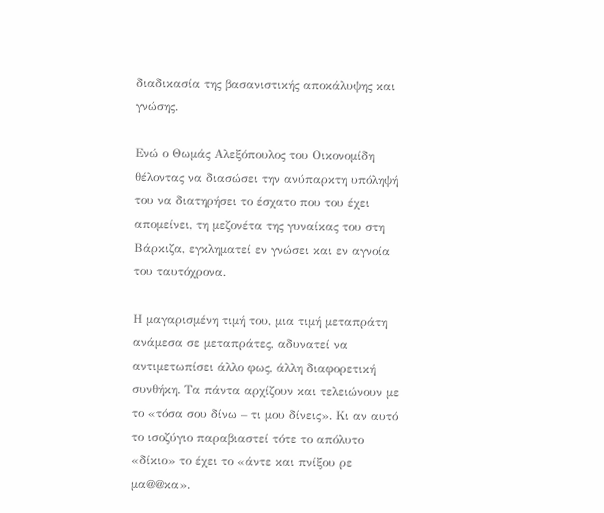διαδικασία της βασανιστικής αποκάλυψης και γνώσης.

Ενώ ο Θωμάς Αλεξόπουλος του Οικονομίδη θέλοντας να διασώσει την ανύπαρκτη υπόληψή του να διατηρήσει το έσχατο που του έχει απομείνει, τη μεζονέτα της γυναίκας του στη Βάρκιζα, εγκληματεί εν γνώσει και εν αγνοία του ταυτόχρονα.

Η μαγαρισμένη τιμή του, μια τιμή μεταπράτη ανάμεσα σε μεταπράτες, αδυνατεί να αντιμετωπίσει άλλο φως, άλλη διαφορετική συνθήκη. Τα πάντα αρχίζουν και τελειώνουν με το «τόσα σου δίνω – τι μου δίνεις». Κι αν αυτό το ισοζύγιο παραβιαστεί τότε το απόλυτο «δίκιο» το έχει το «άντε και πνίξου ρε μα@@κα».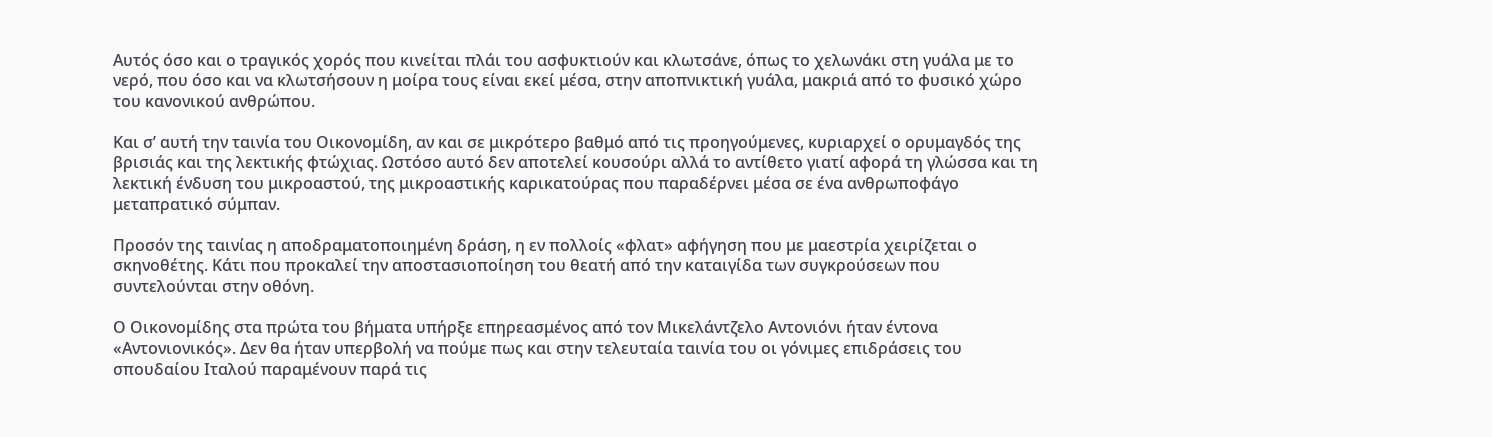Αυτός όσο και ο τραγικός χορός που κινείται πλάι του ασφυκτιούν και κλωτσάνε, όπως το χελωνάκι στη γυάλα με το νερό, που όσο και να κλωτσήσουν η μοίρα τους είναι εκεί μέσα, στην αποπνικτική γυάλα, μακριά από το φυσικό χώρο του κανονικού ανθρώπου.

Και σ’ αυτή την ταινία του Οικονομίδη, αν και σε μικρότερο βαθμό από τις προηγούμενες, κυριαρχεί ο ορυμαγδός της βρισιάς και της λεκτικής φτώχιας. Ωστόσο αυτό δεν αποτελεί κουσούρι αλλά το αντίθετο γιατί αφορά τη γλώσσα και τη λεκτική ένδυση του μικροαστού, της μικροαστικής καρικατούρας που παραδέρνει μέσα σε ένα ανθρωποφάγο μεταπρατικό σύμπαν.

Προσόν της ταινίας η αποδραματοποιημένη δράση, η εν πολλοίς «φλατ» αφήγηση που με μαεστρία χειρίζεται ο σκηνοθέτης. Κάτι που προκαλεί την αποστασιοποίηση του θεατή από την καταιγίδα των συγκρούσεων που συντελούνται στην οθόνη.

Ο Οικονομίδης στα πρώτα του βήματα υπήρξε επηρεασμένος από τον Μικελάντζελο Αντονιόνι ήταν έντονα «Αντονιονικός». Δεν θα ήταν υπερβολή να πούμε πως και στην τελευταία ταινία του οι γόνιμες επιδράσεις του σπουδαίου Ιταλού παραμένουν παρά τις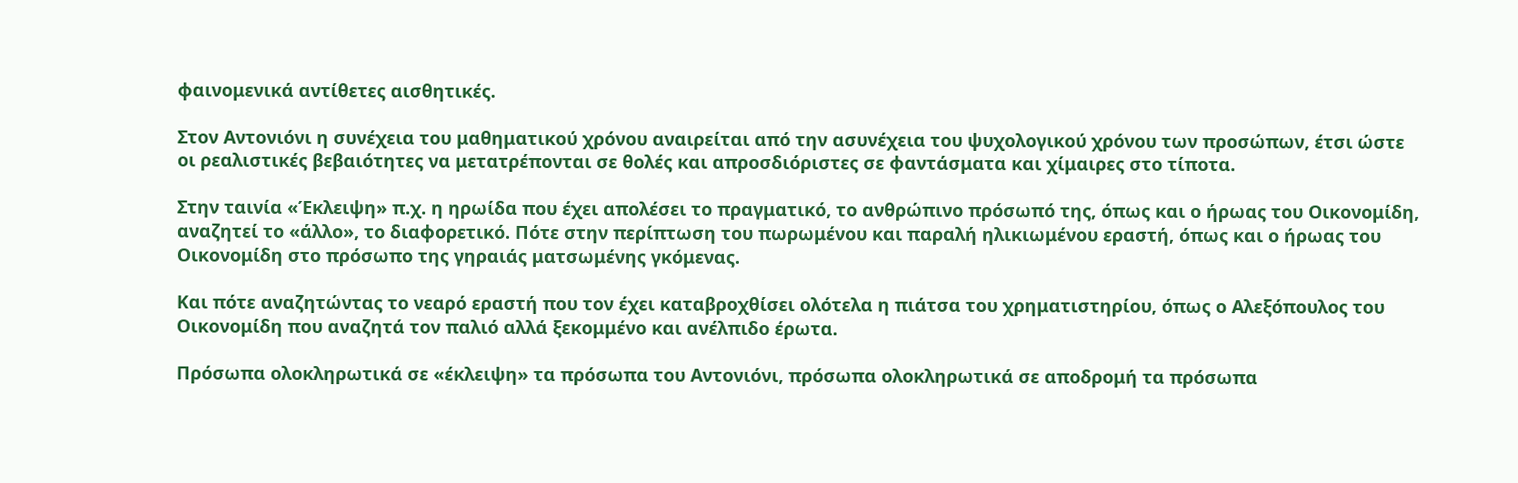φαινομενικά αντίθετες αισθητικές.

Στον Αντονιόνι η συνέχεια του μαθηματικού χρόνου αναιρείται από την ασυνέχεια του ψυχολογικού χρόνου των προσώπων, έτσι ώστε οι ρεαλιστικές βεβαιότητες να μετατρέπονται σε θολές και απροσδιόριστες σε φαντάσματα και χίμαιρες στο τίποτα.

Στην ταινία «Έκλειψη» π.χ. η ηρωίδα που έχει απολέσει το πραγματικό, το ανθρώπινο πρόσωπό της, όπως και ο ήρωας του Οικονομίδη, αναζητεί το «άλλο», το διαφορετικό. Πότε στην περίπτωση του πωρωμένου και παραλή ηλικιωμένου εραστή, όπως και ο ήρωας του Οικονομίδη στο πρόσωπο της γηραιάς ματσωμένης γκόμενας.

Και πότε αναζητώντας το νεαρό εραστή που τον έχει καταβροχθίσει ολότελα η πιάτσα του χρηματιστηρίου, όπως ο Αλεξόπουλος του Οικονομίδη που αναζητά τον παλιό αλλά ξεκομμένο και ανέλπιδο έρωτα.

Πρόσωπα ολοκληρωτικά σε «έκλειψη» τα πρόσωπα του Αντονιόνι, πρόσωπα ολοκληρωτικά σε αποδρομή τα πρόσωπα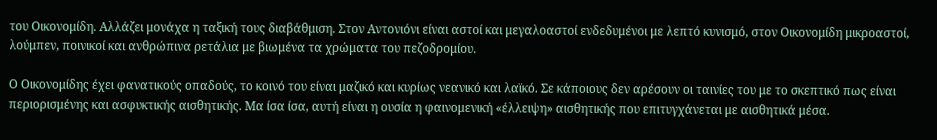του Οικονομίδη. Αλλάζει μονάχα η ταξική τους διαβάθμιση. Στον Αντονιόνι είναι αστοί και μεγαλοαστοί ενδεδυμένοι με λεπτό κυνισμό, στον Οικονομίδη μικροαστοί, λούμπεν, ποινικοί και ανθρώπινα ρετάλια με βιωμένα τα χρώματα του πεζοδρομίου.

Ο Οικονομίδης έχει φανατικούς οπαδούς, το κοινό του είναι μαζικό και κυρίως νεανικό και λαϊκό. Σε κάποιους δεν αρέσουν οι ταινίες του με το σκεπτικό πως είναι περιορισμένης και ασφυκτικής αισθητικής. Μα ίσα ίσα, αυτή είναι η ουσία η φαινομενική «έλλειψη» αισθητικής που επιτυγχάνεται με αισθητικά μέσα.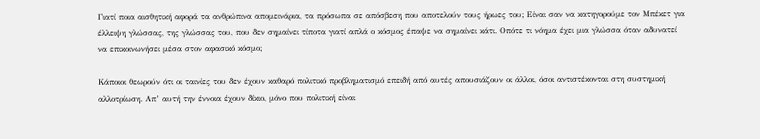Γιατί ποια αισθητική αφορά τα ανθρώπινα απομεινάρια, τα πρόσωπα σε απόσβεση που αποτελούν τους ήρωες του; Είναι σαν να κατηγορούμε τον Μπέκετ για έλλειψη γλώσσας, της γλώσσας του, που δεν σημαίνει τίποτα γιατί απλά ο κόσμος έπαψε να σημαίνει κάτι. Οπότε τι νόημα έχει μια γλώσσα όταν αδυνατεί να επικοινωνήσει μέσα στον αφασικό κόσμο;

Κάποιοι θεωρούν ότι οι ταινίες του δεν έχουν καθαρό πολιτικό προβληματισμό επειδή από αυτές απουσιάζουν οι άλλοι, όσοι αντιστέκονται στη συστημική αλλοτρίωση. Απ’ αυτή την έννοια έχουν δίκιο, μόνο που πολιτική είναι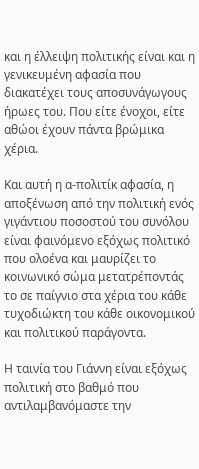και η έλλειψη πολιτικής είναι και η γενικευμένη αφασία που διακατέχει τους αποσυνάγωγους ήρωες του. Που είτε ένοχοι, είτε αθώοι έχουν πάντα βρώμικα χέρια.

Και αυτή η α-πολιτίκ αφασία, η αποξένωση από την πολιτική ενός γιγάντιου ποσοστού του συνόλου είναι φαινόμενο εξόχως πολιτικό που ολοένα και μαυρίζει το κοινωνικό σώμα μετατρέποντάς το σε παίγνιο στα χέρια του κάθε τυχοδιώκτη του κάθε οικονομικού και πολιτικού παράγοντα.

Η ταινία του Γιάννη είναι εξόχως πολιτική στο βαθμό που αντιλαμβανόμαστε την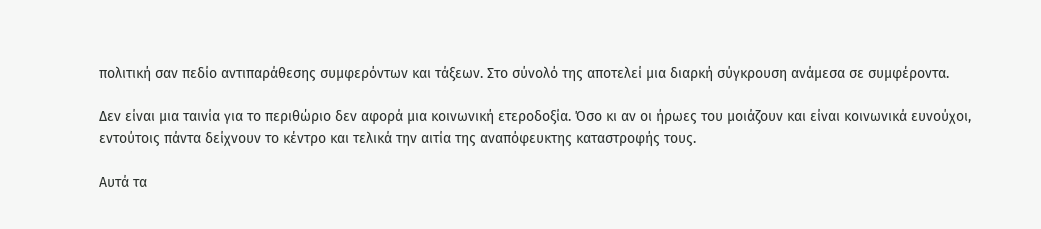πολιτική σαν πεδίο αντιπαράθεσης συμφερόντων και τάξεων. Στο σύνολό της αποτελεί μια διαρκή σύγκρουση ανάμεσα σε συμφέροντα.

Δεν είναι μια ταινία για το περιθώριο δεν αφορά μια κοινωνική ετεροδοξία. Όσο κι αν οι ήρωες του μοιάζουν και είναι κοινωνικά ευνούχοι, εντούτοις πάντα δείχνουν το κέντρο και τελικά την αιτία της αναπόφευκτης καταστροφής τους.

Αυτά τα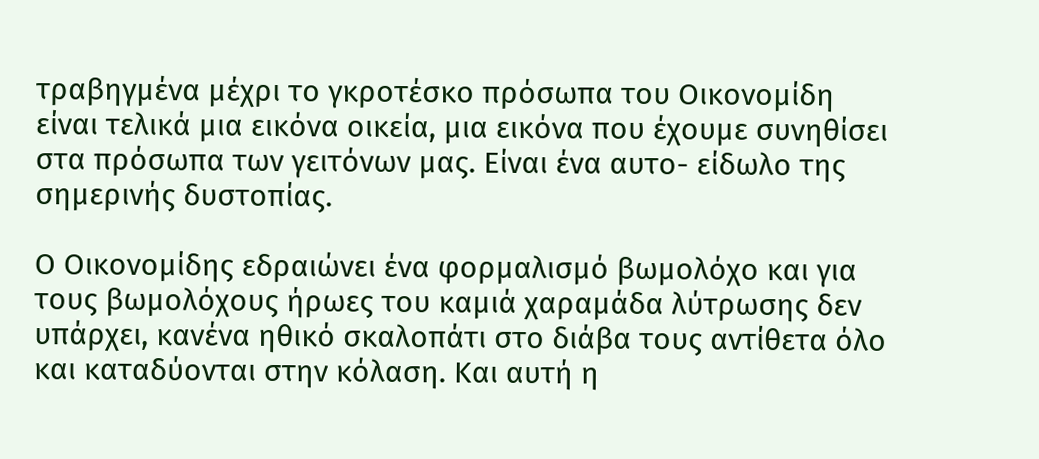τραβηγμένα μέχρι το γκροτέσκο πρόσωπα του Οικονομίδη είναι τελικά μια εικόνα οικεία, μια εικόνα που έχουμε συνηθίσει στα πρόσωπα των γειτόνων μας. Είναι ένα αυτο- είδωλο της σημερινής δυστοπίας.

Ο Οικονομίδης εδραιώνει ένα φορμαλισμό βωμολόχο και για τους βωμολόχους ήρωες του καμιά χαραμάδα λύτρωσης δεν υπάρχει, κανένα ηθικό σκαλοπάτι στο διάβα τους αντίθετα όλο και καταδύονται στην κόλαση. Και αυτή η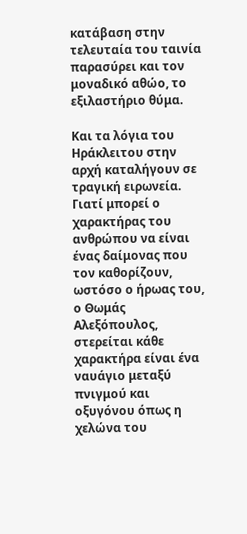κατάβαση στην τελευταία του ταινία παρασύρει και τον μοναδικό αθώο, το εξιλαστήριο θύμα.

Και τα λόγια του Ηράκλειτου στην αρχή καταλήγουν σε τραγική ειρωνεία. Γιατί μπορεί ο χαρακτήρας του ανθρώπου να είναι ένας δαίμονας που τον καθορίζουν, ωστόσο ο ήρωας του, ο Θωμάς Αλεξόπουλος, στερείται κάθε χαρακτήρα είναι ένα ναυάγιο μεταξύ πνιγμού και οξυγόνου όπως η χελώνα του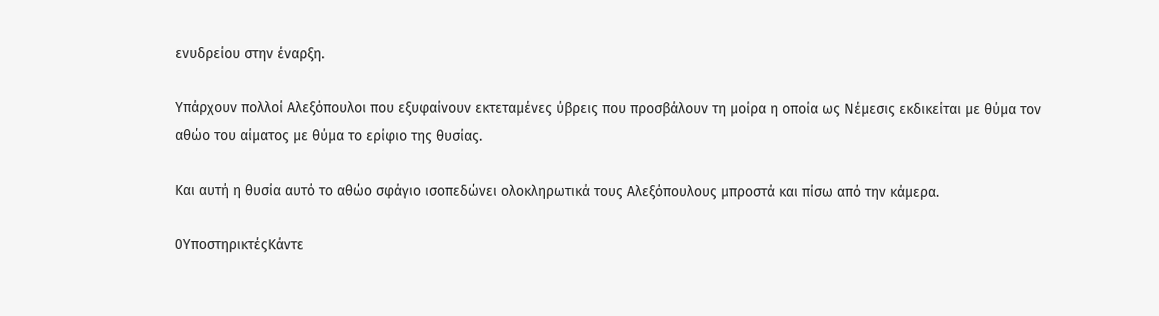ενυδρείου στην έναρξη.

Υπάρχουν πολλοί Αλεξόπουλοι που εξυφαίνουν εκτεταμένες ύβρεις που προσβάλουν τη μοίρα η οποία ως Νέμεσις εκδικείται με θύμα τον αθώο του αίματος με θύμα το ερίφιο της θυσίας.

Και αυτή η θυσία αυτό το αθώο σφάγιο ισοπεδώνει ολοκληρωτικά τους Αλεξόπουλους μπροστά και πίσω από την κάμερα.

0ΥποστηρικτέςΚάντε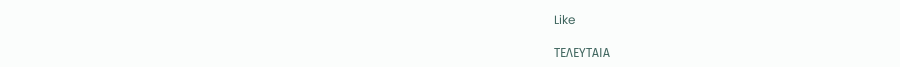Like

ΤΕΛΕΥΤΑΙΑ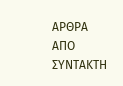ΑΡΘΡΑ ΑΠΟ ΣΥΝΤΑΚΤΗ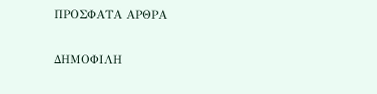ΠΡΟΣΦΑΤΑ ΑΡΘΡΑ

ΔΗΜΟΦΙΛΗ